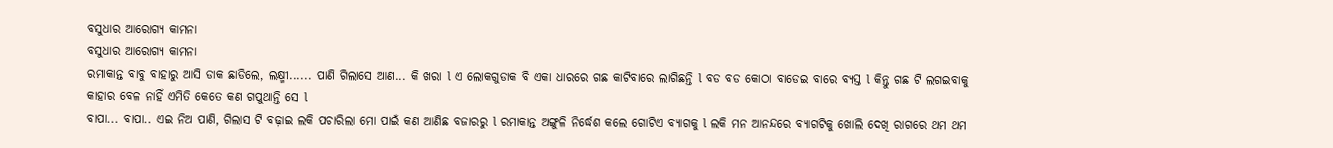ବସୁଧାର ଆରୋଗ୍ୟ କାମନା
ବସୁଧାର ଆରୋଗ୍ୟ କାମନା
ରମାକାନ୍ତ ବାବୁ ବାହାରୁ ଆସି ଡାକ ଛାଡିଲେ, ଲକ୍ଷ୍ମୀ...... ପାଣି ଗିଲାସେ ଆଣ... କି ଖରା l ଏ ଲୋକଗୁଡାକ ବି ଏକା ଧାରରେ ଗଛ କାଟିବାରେ ଲାଗିଛନ୍ତି l ବଡ ବଡ କୋଠା ବାଡେଇ ବାରେ ବ୍ୟସ୍ତ l କିନ୍ତୁ ଗଛ ଟି ଲଗଇବାକୁ କାହାର ବେଳ ନାହିଁ ଏମିତି କେତେ କଣ ଗପୁଥାନ୍ତି ସେ l
ବାପା... ବାପା.. ଏଇ ନିଅ ପାଣି, ଗିଲାସ ଟି ବଢ଼ାଇ ଲକି ପଚାରିଲା ମୋ ପାଇଁ କଣ ଆଣିଛ ବଜାରରୁ l ରମାକାନ୍ତ ଅଙ୍ଗୁଳି ନିର୍ଦ୍ଧେଶ କଲେ ଗୋଟିଏ ବ୍ୟାଗକୁ l ଲକି ମନ ଆନନ୍ଦରେ ବ୍ୟାଗଟିକୁ ଖୋଲି ଦେଖି ରାଗରେ ଥମ ଥମ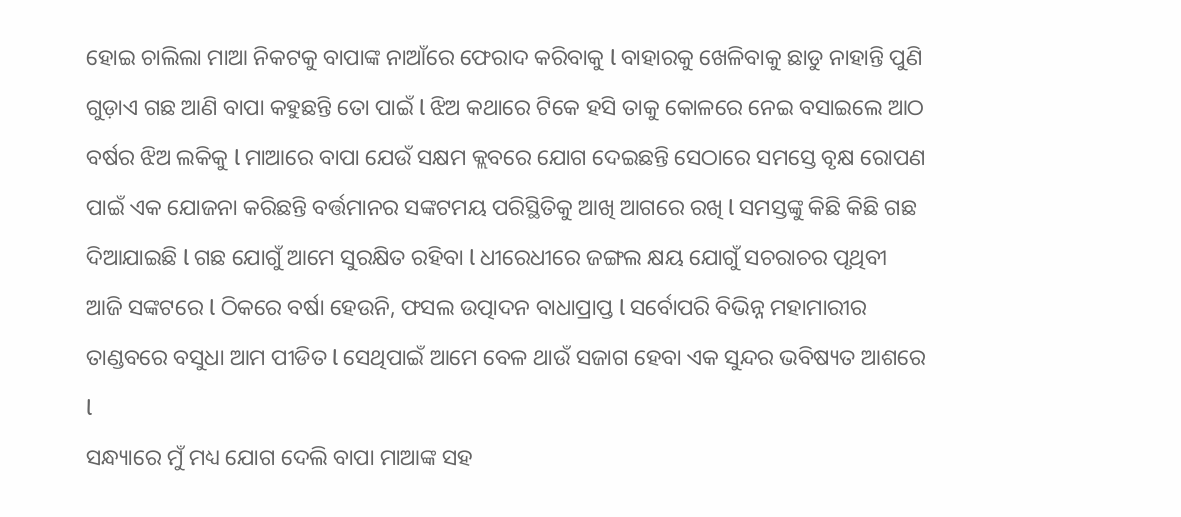ହୋଇ ଚାଲିଲା ମାଆ ନିକଟକୁ ବାପାଙ୍କ ନାଆଁରେ ଫେରାଦ କରିବାକୁ l ବାହାରକୁ ଖେଳିବାକୁ ଛାଡୁ ନାହାନ୍ତି ପୁଣି ଗୁଡ଼ାଏ ଗଛ ଆଣି ବାପା କହୁଛନ୍ତି ତୋ ପାଇଁ l ଝିଅ କଥାରେ ଟିକେ ହସି ତାକୁ କୋଳରେ ନେଇ ବସାଇଲେ ଆଠ ବର୍ଷର ଝିଅ ଲକିକୁ l ମାଆରେ ବାପା ଯେଉଁ ସକ୍ଷମ କ୍ଲବରେ ଯୋଗ ଦେଇଛନ୍ତି ସେଠାରେ ସମସ୍ତେ ବୃକ୍ଷ ରୋପଣ ପାଇଁ ଏକ ଯୋଜନା କରିଛନ୍ତି ବର୍ତ୍ତମାନର ସଙ୍କଟମୟ ପରିସ୍ଥିତିକୁ ଆଖି ଆଗରେ ରଖି l ସମସ୍ତଙ୍କୁ କିଛି କିଛି ଗଛ ଦିଆଯାଇଛି l ଗଛ ଯୋଗୁଁ ଆମେ ସୁରକ୍ଷିତ ରହିବା l ଧୀରେଧୀରେ ଜଙ୍ଗଲ କ୍ଷୟ ଯୋଗୁଁ ସଚରାଚର ପୃଥିବୀ ଆଜି ସଙ୍କଟରେ l ଠିକରେ ବର୍ଷା ହେଉନି, ଫସଲ ଉତ୍ପାଦନ ବାଧାପ୍ରାପ୍ତ l ସର୍ବୋପରି ବିଭିନ୍ନ ମହାମାରୀର ତାଣ୍ଡବରେ ବସୁଧା ଆମ ପୀଡିତ l ସେଥିପାଇଁ ଆମେ ବେଳ ଥାଉଁ ସଜାଗ ହେବା ଏକ ସୁନ୍ଦର ଭବିଷ୍ୟତ ଆଶରେ l
ସନ୍ଧ୍ୟାରେ ମୁଁ ମଧ୍ୟ ଯୋଗ ଦେଲି ବାପା ମାଆଙ୍କ ସହ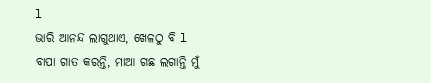l
ଭାରି ଆନନ୍ଦ ଲାଗୁଥାଏ, ଖେଳଠୁ ବି l ବାପା ଗାତ କରନ୍ତି, ମାଆ ଗଛ ଲଗାନ୍ତି ମୁଁ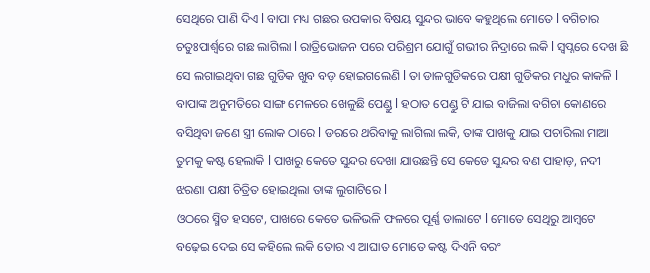ସେଥିରେ ପାଣି ଦିଏ l ବାପା ମଧ୍ୟ ଗଛର ଉପକାର ବିଷୟ ସୁନ୍ଦର ଭାବେ କହୁଥିଲେ ମୋତେ l ବଗିଚାର ଚତୁଃପାର୍ଶ୍ୱରେ ଗଛ ଲାଗିଲା l ରାତ୍ରିଭୋଜନ ପରେ ପରିଶ୍ରମ ଯୋଗୁଁ ଗଭୀର ନିଦ୍ରାରେ ଲକି l ସ୍ୱପ୍ନରେ ଦେଖ ଛି ସେ ଲଗାଇଥିବା ଗଛ ଗୁଡିକ ଖୁବ ବଡ଼ ହୋଇଗଲେଣି l ତା ଡାଳଗୁଡିକରେ ପକ୍ଷୀ ଗୁଡିକର ମଧୁର କାକଳି l ବାପାଙ୍କ ଅନୁମତିରେ ସାଙ୍ଗ ମେଳରେ ଖେଳୁଛି ପେଣ୍ଡୁ l ହଠାତ ପେଣ୍ଡୁ ଟି ଯାଇ ବାଜିଲା ବଗିଚା କୋଣରେ ବସିଥିବା ଜଣେ ସ୍ତ୍ରୀ ଲୋକ ଠାରେ l ଡରରେ ଥରିବାକୁ ଲାଗିଲା ଲକି, ତାଙ୍କ ପାଖକୁ ଯାଇ ପଚାରିଲା ମାଆ ତୁମକୁ କଷ୍ଟ ହେଲାକି l ପାଖରୁ କେତେ ସୁନ୍ଦର ଦେଖା ଯାଉଛନ୍ତି ସେ କେଡେ ସୁନ୍ଦର ବଣ ପାହାଡ଼, ନଦୀ ଝରଣା ପକ୍ଷୀ ଚିତ୍ରିତ ହୋଇଥିଲା ତାଙ୍କ ଲୁଗାଟିରେ l
ଓଠରେ ସ୍ମିତ ହସଟେ, ପାଖରେ କେତେ ଭଳିଭଳି ଫଳରେ ପୂର୍ଣ୍ଣ ଡାଲାଟେ l ମୋତେ ସେଥିରୁ ଆମ୍ବଟେ ବଢ଼େଇ ଦେଇ ସେ କହିଲେ ଲକି ତୋର ଏ ଆଘାତ ମୋତେ କଷ୍ଟ ଦିଏନି ବରଂ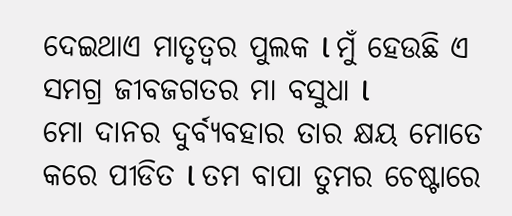ଦେଇଥାଏ ମାତୃତ୍ୱର ପୁଲକ l ମୁଁ ହେଉଛି ଏ ସମଗ୍ର ଜୀବଜଗତର ମା ବସୁଧା l
ମୋ ଦାନର ଦୁର୍ବ୍ୟବହାର ତାର କ୍ଷୟ ମୋତେ କରେ ପୀଡିତ l ତମ ବାପା ତୁମର ଚେଷ୍ଟାରେ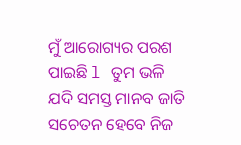ମୁଁ ଆରୋଗ୍ୟର ପରଶ ପାଇଛି l ତୁମ ଭଳି ଯଦି ସମସ୍ତ ମାନବ ଜାତି ସଚେତନ ହେବେ ନିଜ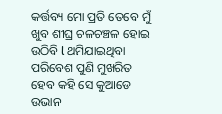କର୍ତ୍ତବ୍ୟ ମୋ ପ୍ରତି ତେବେ ମୁଁ ଖୁବ ଶୀଘ୍ର ଚଳଚଞ୍ଚଳ ହୋଇ ଉଠିବି l ଥମିଯାଇଥିବା ପରିବେଶ ପୁଣି ମୁଖରିତ ହେବ କହି ସେ କୁଆଡେ ଉଭାନ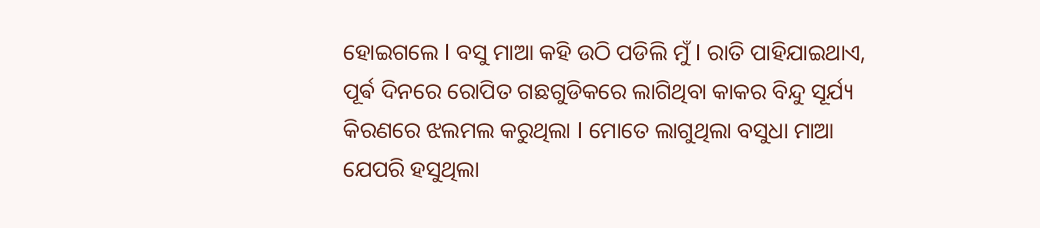ହୋଇଗଲେ l ବସୁ ମାଆ କହି ଉଠି ପଡିଲି ମୁଁ l ରାତି ପାହିଯାଇଥାଏ, ପୂର୍ଵ ଦିନରେ ରୋପିତ ଗଛଗୁଡିକରେ ଲାଗିଥିବା କାକର ବିନ୍ଦୁ ସୂର୍ଯ୍ୟ କିରଣରେ ଝଲମଲ କରୁଥିଲା l ମୋତେ ଲାଗୁଥିଲା ବସୁଧା ମାଆ ଯେପରି ହସୁଥିଲା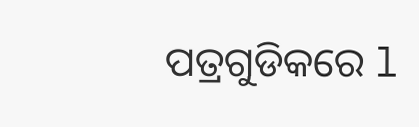ପତ୍ରଗୁଡିକରେ l